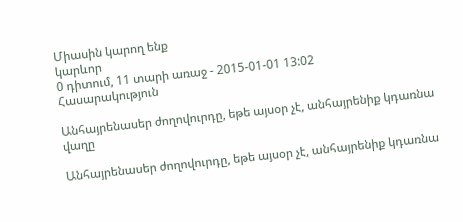Միասին կարող ենք
կարևոր
0 դիտում, 11 տարի առաջ - 2015-01-01 13:02
Հասարակություն

Անհայրենասեր ժողովուրդը, եթե այսօր չէ, անհայրենիք կդառնա վաղը

Անհայրենասեր ժողովուրդը, եթե այսօր չէ, անհայրենիք կդառնա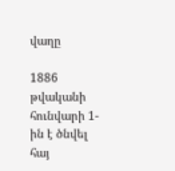վաղը

1886 թվականի հունվարի 1-ին է ծնվել հայ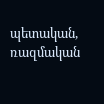պետական, ռազմական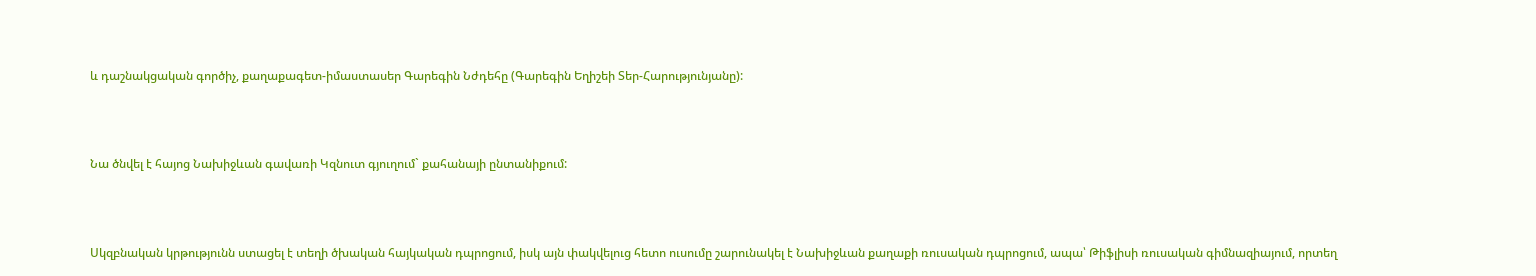և դաշնակցական գործիչ, քաղաքագետ-իմաստասեր Գարեգին Նժդեհը (Գարեգին Եղիշեի Տեր-Հարությունյանը):



Նա ծնվել է հայոց Նախիջևան գավառի Կզնուտ գյուղում` քահանայի ընտանիքում:



Սկզբնական կրթությունն ստացել է տեղի ծխական հայկական դպրոցում, իսկ այն փակվելուց հետո ուսումը շարունակել է Նախիջևան քաղաքի ռուսական դպրոցում, ապա՝ Թիֆլիսի ռուսական գիմնազիայում, որտեղ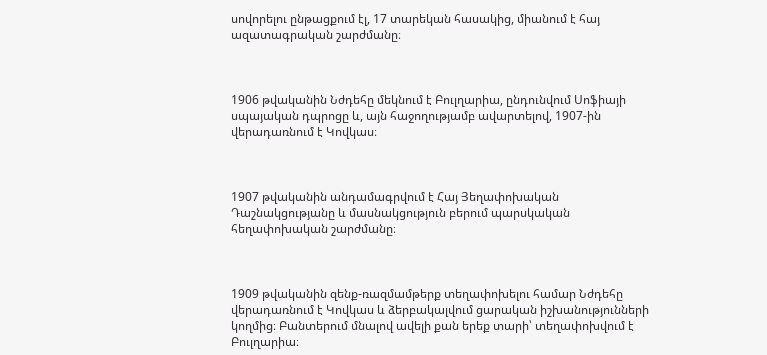սովորելու ընթացքում էլ, 17 տարեկան հասակից, միանում է հայ ազատագրական շարժմանը։



1906 թվականին Նժդեհը մեկնում է Բուլղարիա, ընդունվում Սոֆիայի սպայական դպրոցը և, այն հաջողությամբ ավարտելով, 1907-ին վերադառնում է Կովկաս։



1907 թվականին անդամագրվում է Հայ Յեղափոխական Դաշնակցությանը և մասնակցություն բերում պարսկական հեղափոխական շարժմանը։



1909 թվականին զենք-ռազմամթերք տեղափոխելու համար Նժդեհը վերադառնում է Կովկաս և ձերբակալվում ցարական իշխանությունների կողմից։ Բանտերում մնալով ավելի քան երեք տարի՝ տեղափոխվում է Բուլղարիա։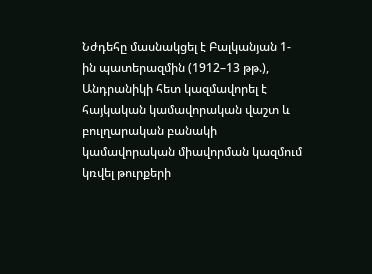Նժդեհը մասնակցել է Բալկանյան 1-ին պատերազմին (1912–13 թթ.), Անդրանիկի հետ կազմավորել է հայկական կամավորական վաշտ և բուլղարական բանակի կամավորական միավորման կազմում կռվել թուրքերի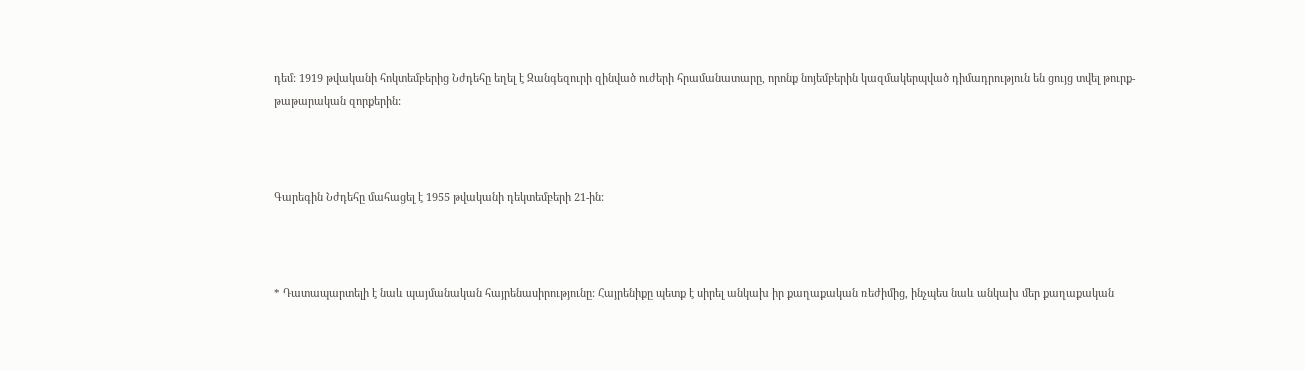դեմ: 1919 թվականի հոկտեմբերից Նժդեհը եղել է Զանգեզուրի զինված ուժերի հրամանատարը, որոնք նոյեմբերին կազմակերպված դիմադրություն են ցույց տվել թուրք-թաթարական զորքերին:



Գարեգին Նժդեհը մահացել է 1955 թվականի դեկտեմբերի 21-ին:



* Դատապարտելի է նաև պայմանական հայրենասիրությունը: Հայրենիքը պետք է սիրել անկախ իր քաղաքական ռեժիմից, ինչպես նաև անկախ մեր քաղաքական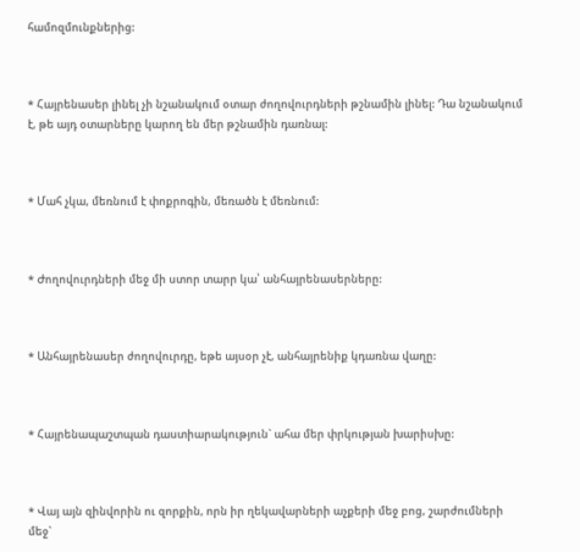համոզմունքներից:



* Հայրենասեր լինել չի նշանակում օտար ժողովուրդների թշնամին լինել: Դա նշանակում է, թե այդ օտարները կարող են մեր թշնամին դառնալ:



* Մահ չկա, մեռնում է փոքրոգին, մեռածն է մեռնում:



* Ժողովուրդների մեջ մի ստոր տարր կա՝ անհայրենասերները:



* Անհայրենասեր ժողովուրդը, եթե այսօր չէ, անհայրենիք կդառնա վաղը:



* Հայրենապաշտպան դաստիարակություն` ահա մեր փրկության խարիսխը:



* Վայ այն զինվորին ու զորքին, որն իր ղեկավարների աչքերի մեջ բոց, շարժումների մեջ`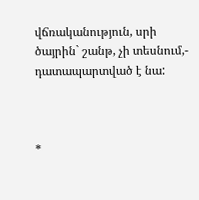վճռականություն, սրի ծայրին` շանթ, չի տեսնում,- դատապարտված է նա:



*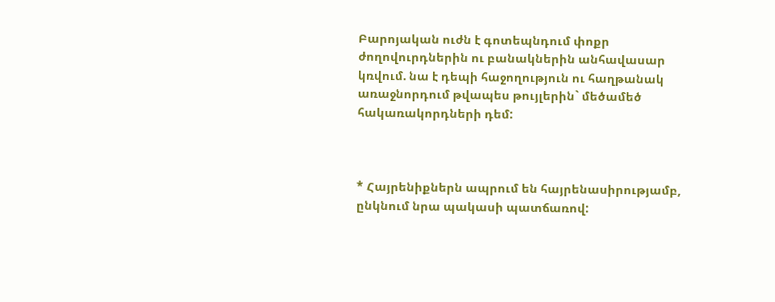Բարոյական ուժն է գոտեպնդում փոքր ժողովուրդներին ու բանակներին անհավասար կռվում. նա է դեպի հաջողություն ու հաղթանակ առաջնորդում թվապես թույլերին` մեծամեծ հակառակորդների դեմ:



* Հայրենիքներն ապրում են հայրենասիրությամբ, ընկնում նրա պակասի պատճառով: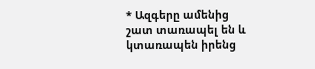* Ազգերը ամենից շատ տառապել են և կտառապեն իրենց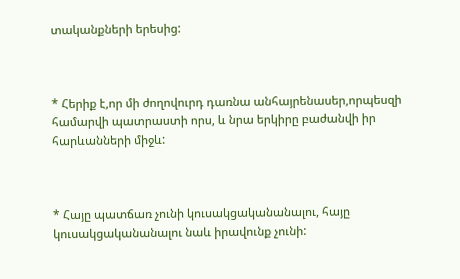տականքների երեսից:



* Հերիք է,որ մի ժողովուրդ դառնա անհայրենասեր,որպեսզի համարվի պատրաստի որս, և նրա երկիրը բաժանվի իր հարևանների միջև:



* Հայը պատճառ չունի կուսակցականանալու, հայը կուսակցականանալու նաև իրավունք չունի: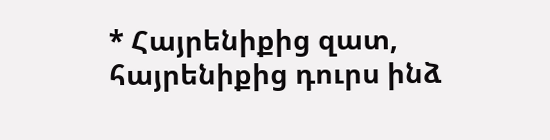* Հայրենիքից զատ, հայրենիքից դուրս ինձ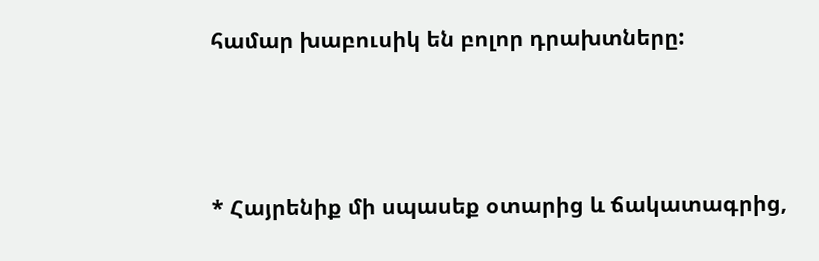համար խաբուսիկ են բոլոր դրախտները:



* Հայրենիք մի սպասեք օտարից և ճակատագրից,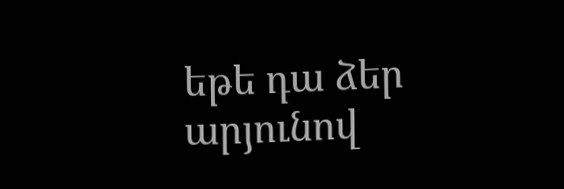եթե դա ձեր արյունով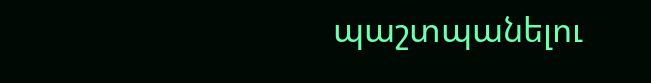պաշտպանելու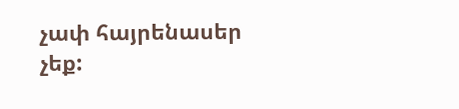չափ հայրենասեր չեք: